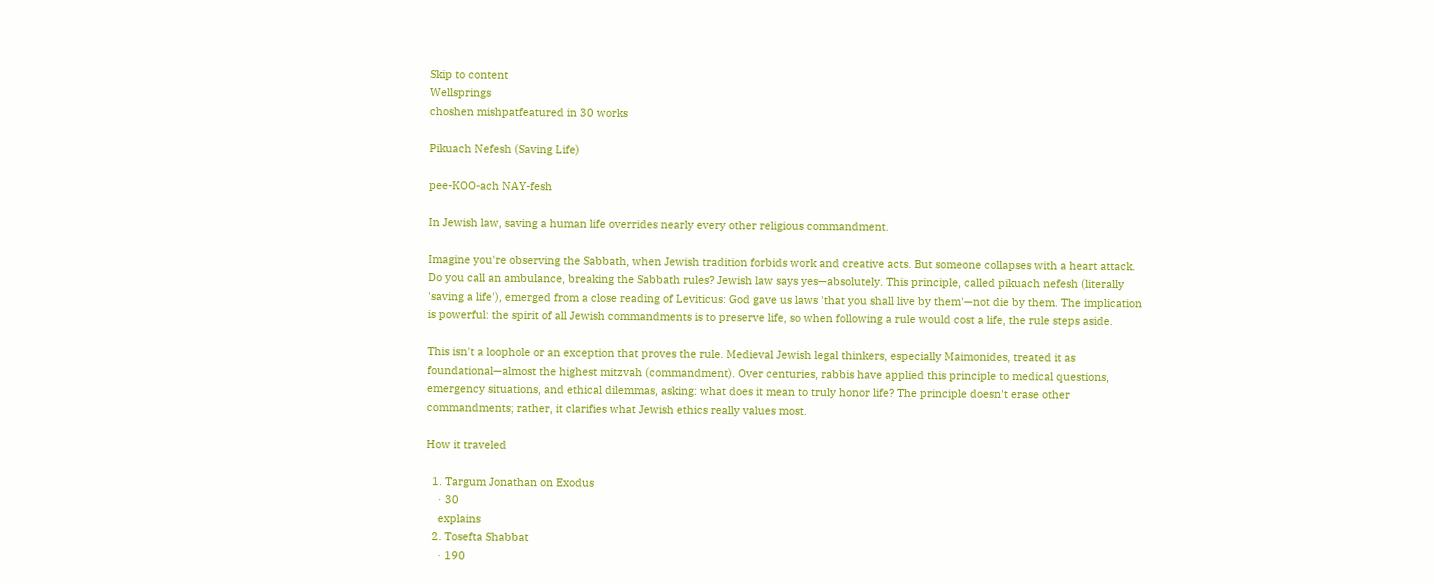Skip to content
Wellsprings
choshen mishpatfeatured in 30 works

Pikuach Nefesh (Saving Life)

pee-KOO-ach NAY-fesh

In Jewish law, saving a human life overrides nearly every other religious commandment.

Imagine you're observing the Sabbath, when Jewish tradition forbids work and creative acts. But someone collapses with a heart attack. Do you call an ambulance, breaking the Sabbath rules? Jewish law says yes—absolutely. This principle, called pikuach nefesh (literally 'saving a life'), emerged from a close reading of Leviticus: God gave us laws 'that you shall live by them'—not die by them. The implication is powerful: the spirit of all Jewish commandments is to preserve life, so when following a rule would cost a life, the rule steps aside.

This isn't a loophole or an exception that proves the rule. Medieval Jewish legal thinkers, especially Maimonides, treated it as foundational—almost the highest mitzvah (commandment). Over centuries, rabbis have applied this principle to medical questions, emergency situations, and ethical dilemmas, asking: what does it mean to truly honor life? The principle doesn't erase other commandments; rather, it clarifies what Jewish ethics really values most.

How it traveled

  1. Targum Jonathan on Exodus
    · 30
    explains
  2. Tosefta Shabbat
    · 190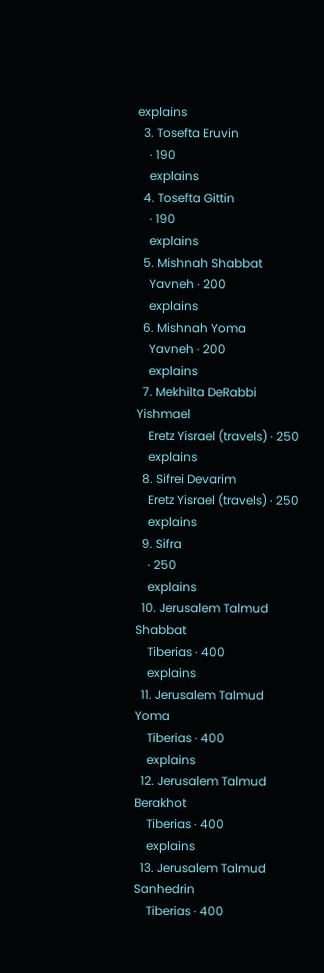explains
  3. Tosefta Eruvin
    · 190
    explains
  4. Tosefta Gittin
    · 190
    explains
  5. Mishnah Shabbat
    Yavneh · 200
    explains
  6. Mishnah Yoma
    Yavneh · 200
    explains
  7. Mekhilta DeRabbi Yishmael
    Eretz Yisrael (travels) · 250
    explains
  8. Sifrei Devarim
    Eretz Yisrael (travels) · 250
    explains
  9. Sifra
    · 250
    explains
  10. Jerusalem Talmud Shabbat
    Tiberias · 400
    explains
  11. Jerusalem Talmud Yoma
    Tiberias · 400
    explains
  12. Jerusalem Talmud Berakhot
    Tiberias · 400
    explains
  13. Jerusalem Talmud Sanhedrin
    Tiberias · 400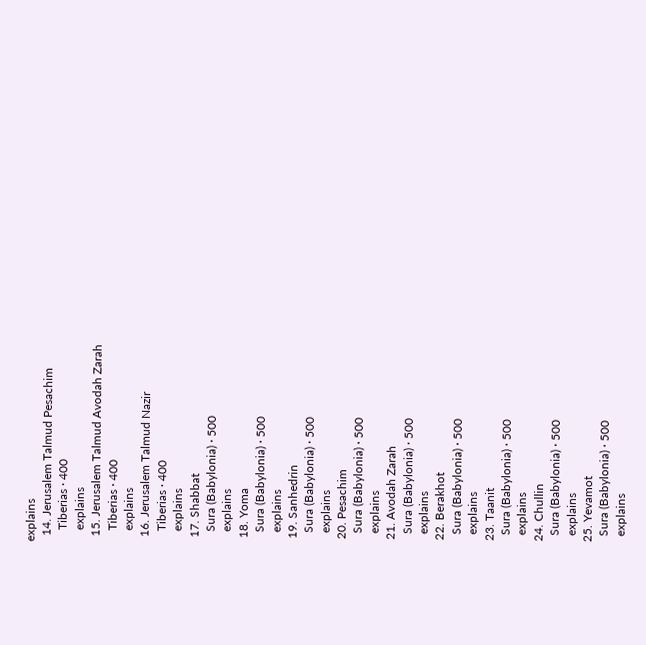explains
  14. Jerusalem Talmud Pesachim
    Tiberias · 400
    explains
  15. Jerusalem Talmud Avodah Zarah
    Tiberias · 400
    explains
  16. Jerusalem Talmud Nazir
    Tiberias · 400
    explains
  17. Shabbat
    Sura (Babylonia) · 500
    explains
  18. Yoma
    Sura (Babylonia) · 500
    explains
  19. Sanhedrin
    Sura (Babylonia) · 500
    explains
  20. Pesachim
    Sura (Babylonia) · 500
    explains
  21. Avodah Zarah
    Sura (Babylonia) · 500
    explains
  22. Berakhot
    Sura (Babylonia) · 500
    explains
  23. Taanit
    Sura (Babylonia) · 500
    explains
  24. Chullin
    Sura (Babylonia) · 500
    explains
  25. Yevamot
    Sura (Babylonia) · 500
    explains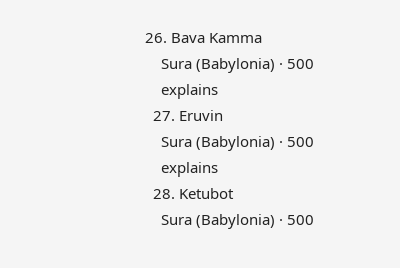26. Bava Kamma
    Sura (Babylonia) · 500
    explains
  27. Eruvin
    Sura (Babylonia) · 500
    explains
  28. Ketubot
    Sura (Babylonia) · 500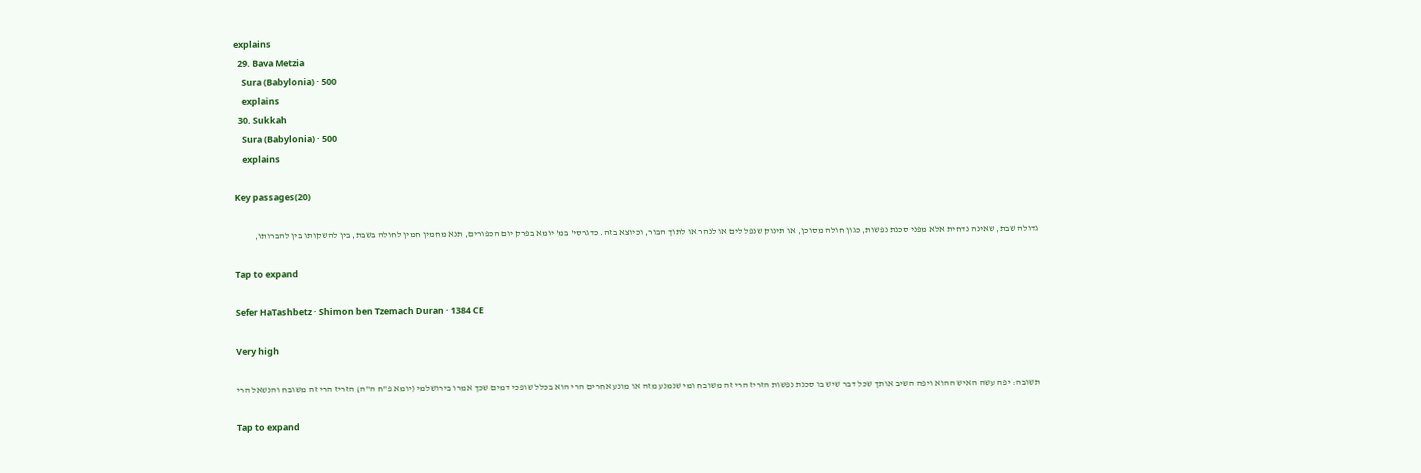explains
  29. Bava Metzia
    Sura (Babylonia) · 500
    explains
  30. Sukkah
    Sura (Babylonia) · 500
    explains

Key passages(20)

גדולה שבת, שאינה נדחית אלא מפני סכנת נפשות, כגון חולה מסוכן, או תינוק שנפל לים או לנהר או לתוך הבור, וכיוצא בזה. כדגרסי' במ' יומא בפרק יום הכפורים, תנא מחמין חמין לחולה בשבת, בין להשקותו בין להברותו,

Tap to expand

Sefer HaTashbetz · Shimon ben Tzemach Duran · 1384 CE

Very high

תשובה: יפה עשה האיש ההוא ויפה השיב אותך שכל דבר שיש בו סכנת נפשות הזריז הרי זה משובח ומי שנמנע מזה או מונע אחרים הרי הוא בכלל שופכי דמים שכך אמרו בירושלמי (יומא פ"ח ה"ה) הזריז הרי זה משובח והנשאל הרי

Tap to expand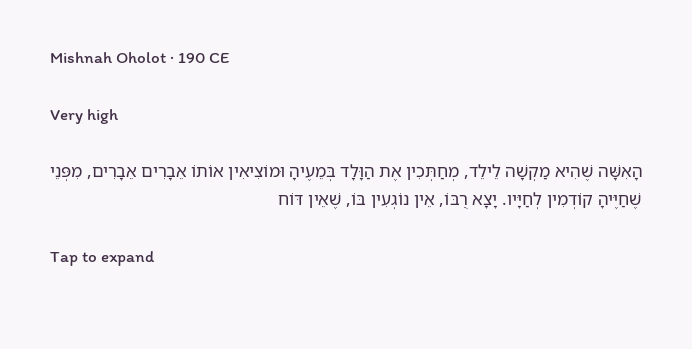Mishnah Oholot · 190 CE

Very high

הָאִשָּׁה שֶׁהִיא מַקְשָׁה לֵילֵד, מְחַתְּכִין אֶת הַוָּלָד בְּמֵעֶיהָ וּמוֹצִיאִין אוֹתוֹ אֵבָרִים אֵבָרִים, מִפְּנֵי שֶׁחַיֶּיהָ קוֹדְמִין לְחַיָּיו. יָצָא רֻבּוֹ, אֵין נוֹגְעִין בּוֹ, שֶׁאֵין דּוֹח

Tap to expand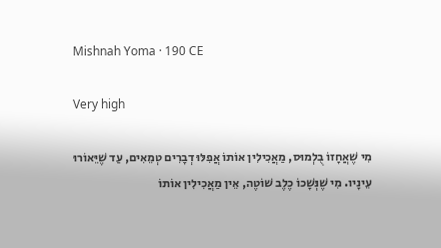Mishnah Yoma · 190 CE

Very high

מִי שֶׁאֲחָזוֹ בֻלְמוּס, מַאֲכִילִין אוֹתוֹ אֲפִלּוּ דְבָרִים טְמֵאִים, עַד שֶׁיֵּאוֹרוּ עֵינָיו. מִי שֶׁנְּשָׁכוֹ כֶלֶב שׁוֹטֶה, אֵין מַאֲכִילִין אוֹתוֹ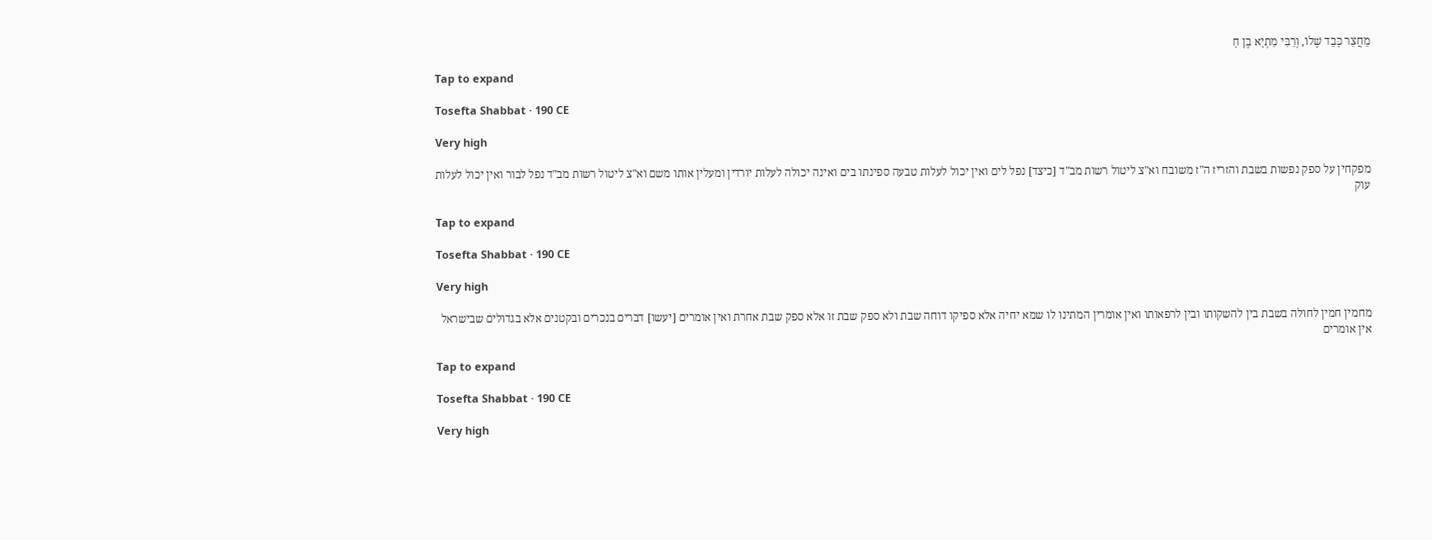מֵחֲצַר כָּבֵד שֶׁלוֹ, וְרַבִּי מַתְיָא בֶן חָ

Tap to expand

Tosefta Shabbat · 190 CE

Very high

מפקחין על ספק נפשות בשבת והזריז ה"ז משובח וא"צ ליטול רשות מב"ד [כיצד] נפל לים ואין יכול לעלות טבעה ספינתו בים ואינה יכולה לעלות יורדין ומעלין אותו משם וא"צ ליטול רשות מב"ד נפל לבור ואין יכול לעלות עוק

Tap to expand

Tosefta Shabbat · 190 CE

Very high

מחמין חמין לחולה בשבת בין להשקותו ובין לרפאותו ואין אומרין המתינו לו שמא יחיה אלא ספיקו דוחה שבת ולא ספק שבת זו אלא ספק שבת אחרת ואין אומרים [יעשו] דברים בנכרים ובקטנים אלא בגדולים שבישראל אין אומרים

Tap to expand

Tosefta Shabbat · 190 CE

Very high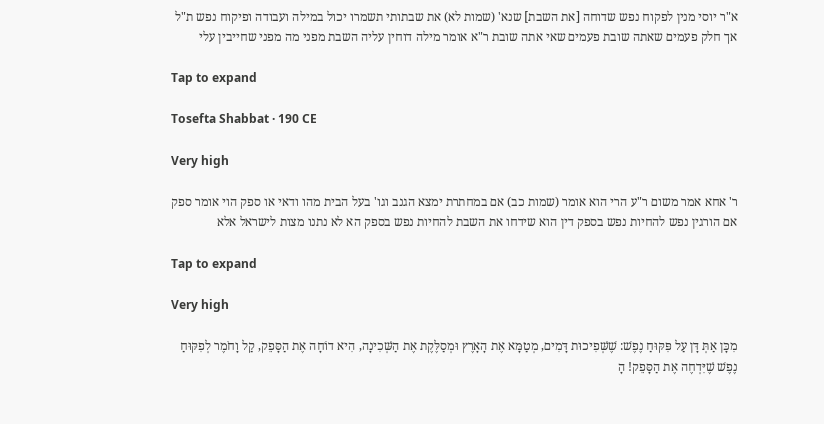א"ר יוסי מנין לפקוח נפש שדוחה [את השבת] שנא' (שמות לא) את שבתותי תשמרו יכול במילה ועבודה ופיקוח נפש ת"ל אך חלק פעמים שאתה שובת פעמים שאי אתה שובת ר"א אומר מילה דוחין עליה השבת מפני מה מפני שחייבין עלי

Tap to expand

Tosefta Shabbat · 190 CE

Very high

ר' אחא אמר משום ר"ע הרי הוא אומר (שמות כב) אם במחתרת ימצא הגנב וגו' בעל הבית מהו ודאי או ספק הוי אומר ספק אם הורגין נפש להחיות נפש בספק דין הוא שידחו את השבת להחיות נפש בספק הא לא נתנו מצות לישראל אלא

Tap to expand

Very high

מִכָּן אַתְּ דָּן עַל פִּקּוּחַ נֶפֶשׁ: שֶׁשְּׁפִיכוּת דָּמִים, מְטַמָּא אֶת הָאָרֶץ וּמְסַלֶּקֶת אֶת הַשְּׁכִינָה, הִיא דוֹחָה אֶת הַסָּפֵק, קַל וָחֹמֶר לְפִקּוּחַ נֶפֶשׁ שֶׁיִּדְחֶה אֶת הַסָּפֵק! הָ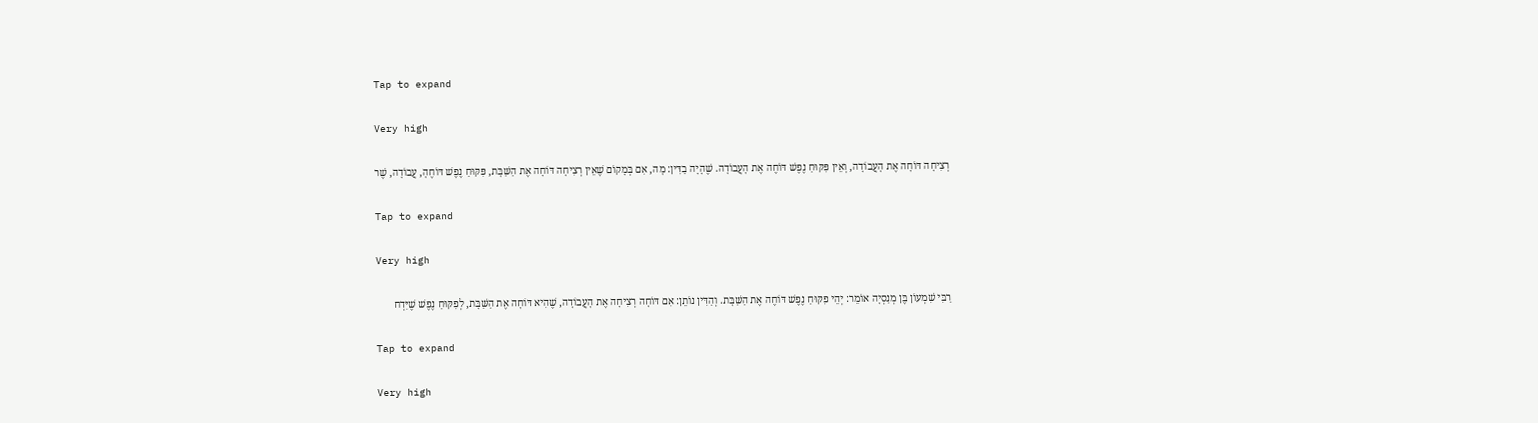Tap to expand

Very high

רְצִיחָה דּוֹחָה אֶת הָעֲבוֹדָה, וְאֵין פִּקּוּחַ נֶפֶשׁ דּוֹחֶה אֶת הָעֲבוֹדָה. שֶׁהָיָה בַדִּין: מָה, אִם בְּמָקוֹם שֶׁאֵין רְצִיחָה דּוֹחָה אֶת הַשַּׁבָּת, פִּקּוּחַ נֶפֶשׁ דּוֹחֶהָ, עֲבוֹדָה, שֶׁר

Tap to expand

Very high

רַבִּי שִׁמְעוֹן בֶּן מְנַסְיָה אוֹמֵר: יְהֵי פִקּוּחַ נֶפֶשׁ דּוֹחֶה אֶת הַשַּׁבָּת. וְהַדִּין נוֹתֵן: אִם דּוֹחָה רְצִיחָה אֶת הָעֲבוֹדָה, שֶׁהִיא דּוֹחָה אֶת הַשַּׁבָּת, לְפִקּוּחַ נֶפֶשׁ שֶׁיִּדְח

Tap to expand

Very high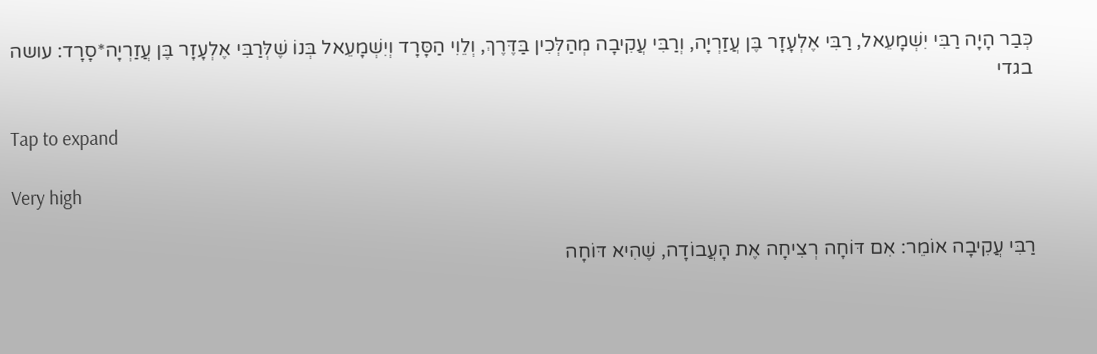כְּבַר הָיָה רַבִּי יִשְׁמָעֵאל, רַבִּי אֶלְעָזָר בֶּן עֲזַרְיָה, וְרַבִּי עֲקִיבָה מְהַלְּכִין בַּדֶּרֶךְ, וְלֵוִי הַסָּרָד וְיִשְׁמָעֵאל בְּנוֹ שֶׁלְּרַבִּי אֶלְעָזָר בֶּן עֲזַרְיָה*סָרָד: עושה בגדי

Tap to expand

Very high

רַבִּי עֲקִיבָה אוֹמֵר: אִם דּוֹחָה רְצִיחָה אֶת הָעֲבוֹדָה, שֶׁהִיא דּוֹחָה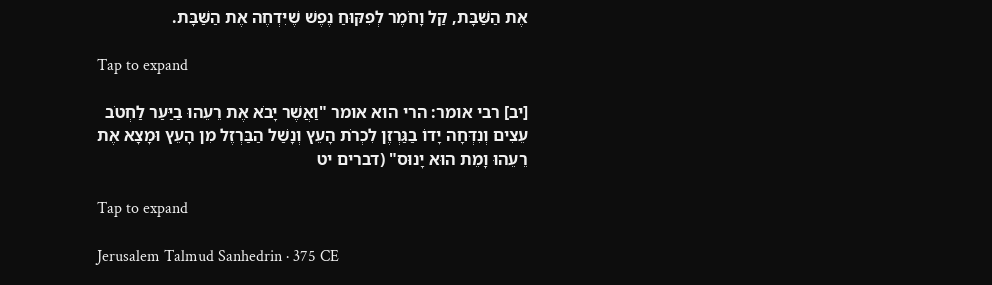אֶת הַשַּׁבָּת, קַל וָחֹמֶר לְפִקּוּחַ נֶפֶשׁ שֶׁיִּדְחֶה אֶת הַשַּׁבָּת.

Tap to expand

[יב] רבי אומר: הרי הוא אומר "וַאֲשֶׁר יָבֹא אֶת רֵעֵהוּ בַיַּעַר לַחְטֹב עֵצִים וְנִדְּחָה יָדוֹ בַגַּרְזֶן לִכְרֹת הָעֵץ וְנָשַׁל הַבַּרְזֶל מִן הָעֵץ וּמָצָא אֶת רֵעֵהוּ וָמֵת הוּא יָנוּס" (דברים יט

Tap to expand

Jerusalem Talmud Sanhedrin · 375 CE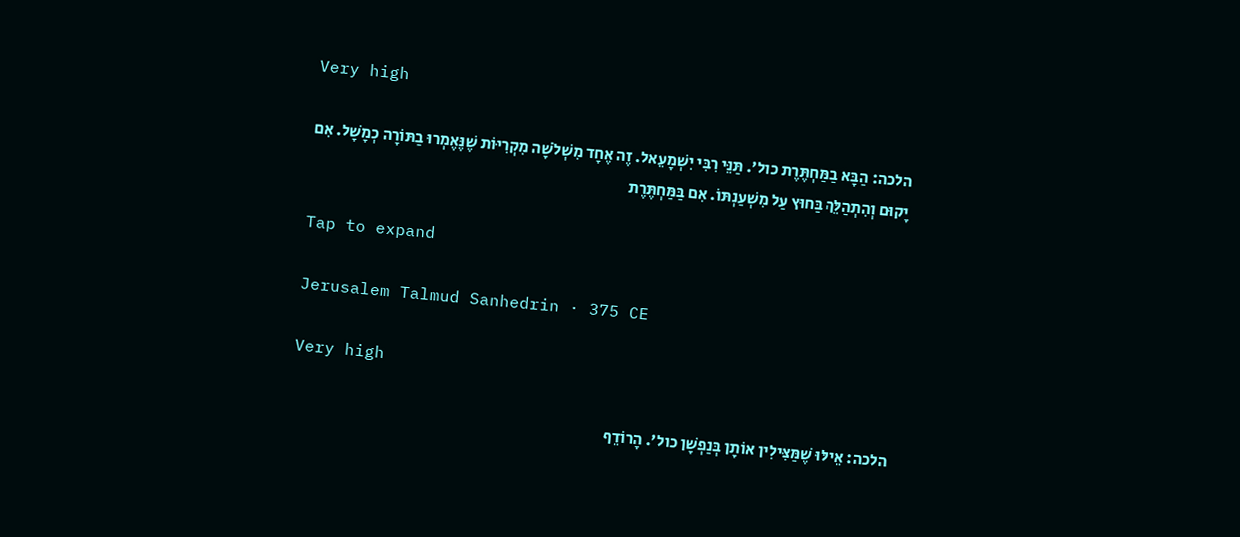Very high

הלכה: הַבָּא בַמַּחְתֶּרֶת כול׳. תַּנֵּי רִבִּי יִשְׁמָעֵאל. זֶה אֶחָד מִשְׁלֹשָׁה מִקְרִיּוֹת שֶׁנֶּאֶמְרוּ בַתּוֹרָה כְמָשָׁל. אִם יָקוּם וְהִתְהַלֵּךְ בַּחוּץ עַל מִשְׁעַנְתּוֹ. אִם בַּמַּחְתֶּרֶת

Tap to expand

Jerusalem Talmud Sanhedrin · 375 CE

Very high

הלכה: אֵילּוּ שֶׁמַּצִּילִין אוֹתָן בְּנַפְשָׁן כול׳. הָרוֹדֵף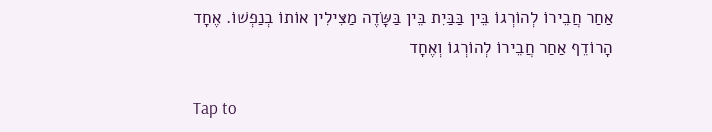אַחַר חֲבֵירוֹ לְהוֹרְגוֹ בֵּין בַּבַּיִת בֵּין בַּשָּׂדֶה מַצִּילִין אוֹתוֹ בְנַפְשׁוֹ. אֶחָד הָרוֹדֵף אַחַר חֲבֵירוֹ לְהוֹרְגוֹ וְאֶחָד

Tap to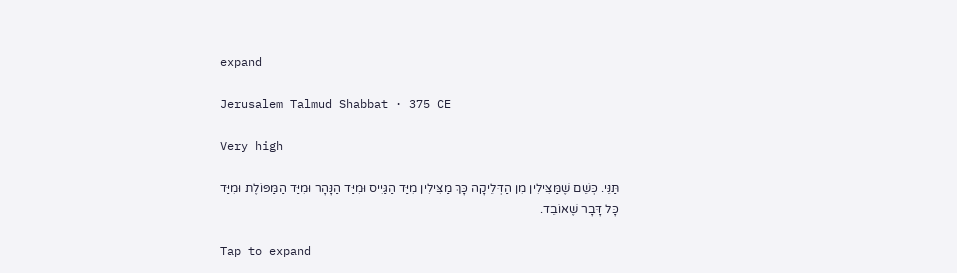expand

Jerusalem Talmud Shabbat · 375 CE

Very high

תַּנֵּי. כְּשֵׁם שֶׁמַּצִּילִין מִן הַדְּלֵיקָה כָּךְ מַצִּילִין מִיַּד הַגַּיִיס וּמִיַּד הַנָּהָר וּמִיַּד הַמַּפּוֹלֶת וּמִיַּד כָּל דָּבָר שֶׁאוֹבֵד.

Tap to expand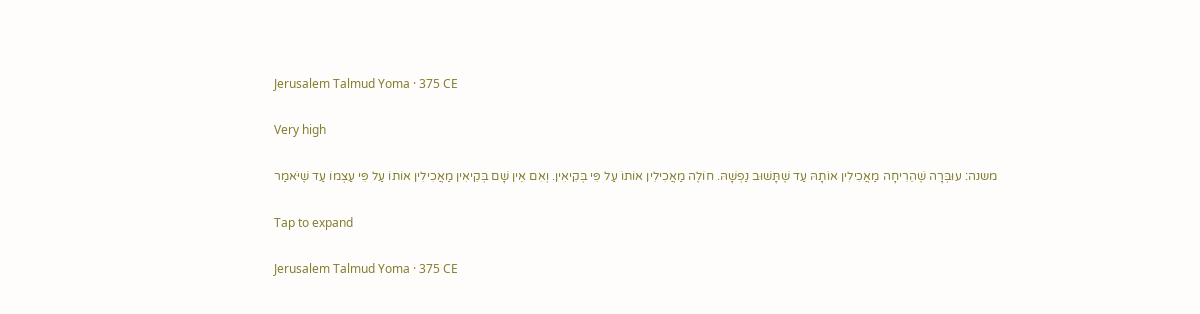Jerusalem Talmud Yoma · 375 CE

Very high

משנה: עוּבְּרָה שֶׁהֵרִיחָה מַאֲכִילִין אוֹתָהּ עַד שֶׁתָּשׁוּב נַפְשָׁהּ. חוֹלֶה מַאֲכִילִין אוֹתוֹ עַל פִּי בְּקִיאִין. וְאִם אֵין שָׁם בְּקִיאִין מַאֲכִילִין אוֹתוֹ עַל פִּי עַצְמוֹ עַד שֶׁיֹּאמַר

Tap to expand

Jerusalem Talmud Yoma · 375 CE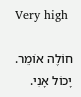Very high

חוֹלֶה אוֹמֵר. יָכוֹל אָנִי.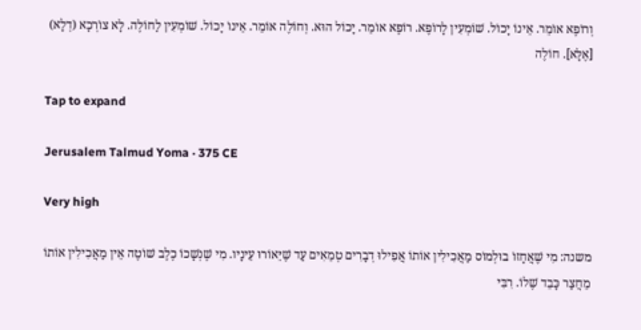וְרוֹפֶא אוֹמֵר. אֵינוֹ יָכוֹל. שׁוֹמְעִין לָרוֹפֶא. רוֹפֶא אוֹמֵר. יָכוֹל הוּא. וְחוֹלֶה אוֹמֵר. אֵינוֹ יָכוֹל. שׁוֹמְעִין לַחוֹלֶה. לָא צוֹרְכָא (דְלָא) [אֶלָּא]. חוֹלֶה

Tap to expand

Jerusalem Talmud Yoma · 375 CE

Very high

משנה: מִי שֶׁאֲחָזוֹ בוּלְמוֹס מַאֲכִילִין אוֹתוֹ אֲפִילוּ דְבָרִים טְמֵאִים עַד שֶׁיֵּאוֹרוּ עֵינָיו. מִי שֶׁנְשָׁכוֹ כֶלֶב שׁוֹטֶה אֵין מַאֲכִילִין אוֹתוֹ מֵחֲצַר כָּבֵד שֶׁלוֹ. רִבִּי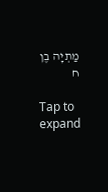מַתְיָה בֶן ח

Tap to expand